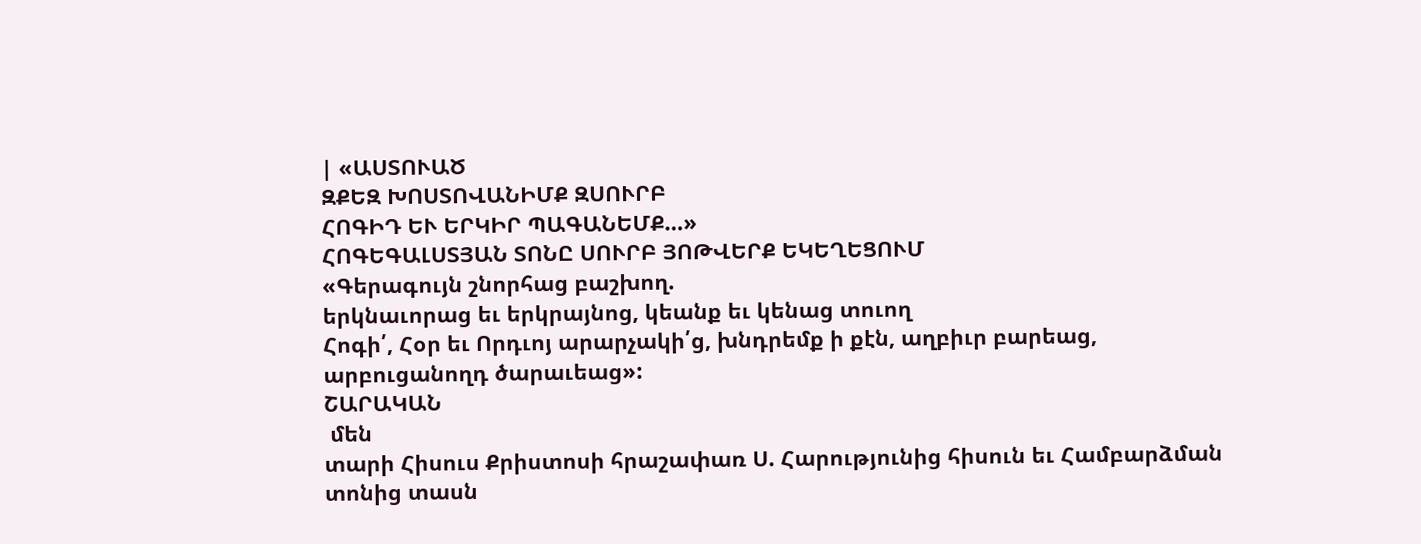| «ԱՍՏՈՒԱԾ
ԶՔԵԶ ԽՈՍՏՈՎԱՆԻՄՔ ԶՍՈՒՐԲ
ՀՈԳԻԴ ԵՒ ԵՐԿԻՐ ՊԱԳԱՆԵՄՔ…»
ՀՈԳԵԳԱԼՍՏՅԱՆ ՏՈՆԸ ՍՈՒՐԲ ՅՈԹՎԵՐՔ ԵԿԵՂԵՑՈՒՄ
«Գերագույն շնորհաց բաշխող.
երկնաւորաց եւ երկրայնոց, կեանք եւ կենաց տուող
Հոգի՛, Հօր եւ Որդւոյ արարչակի՛ց, խնդրեմք ի քէն, աղբիւր բարեաց,
արբուցանողդ ծարաւեաց»:
ՇԱՐԱԿԱՆ
 մեն
տարի Հիսուս Քրիստոսի հրաշափառ Ս. Հարությունից հիսուն եւ Համբարձման
տոնից տասն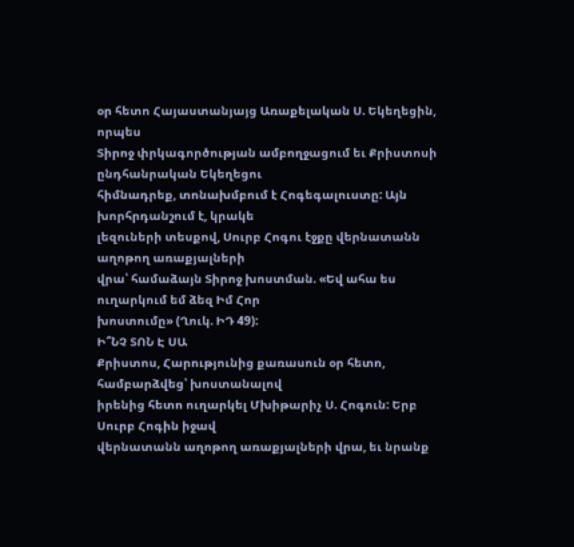օր հետո Հայաստանյայց Առաքելական Ս. Եկեղեցին, որպես
Տիրոջ փրկագործության ամբողջացում եւ Քրիստոսի ընդհանրական Եկեղեցու
հիմնադրեք, տոնախմբում է Հոգեգալուստը: Այն խորհրդանշում է, կրակե
լեզուների տեսքով, Սուրբ Հոգու էջքը վերնատանն աղոթող առաքյալների
վրա՝ համաձայն Տիրոջ խոստման. «Եվ ահա ես ուղարկում եմ ձեզ Իմ Հոր
խոստումը» (Ղուկ. ԻԴ 49):
Ի՞ՆՉ ՏՈՆ Է ՍԱ
Քրիստոս, Հարությունից քառասուն օր հետո, համբարձվեց՝ խոստանալով
իրենից հետո ուղարկել Մխիթարիչ Ս. Հոգուն: Երբ Սուրբ Հոգին իջավ
վերնատանն աղոթող առաքյալների վրա, եւ նրանք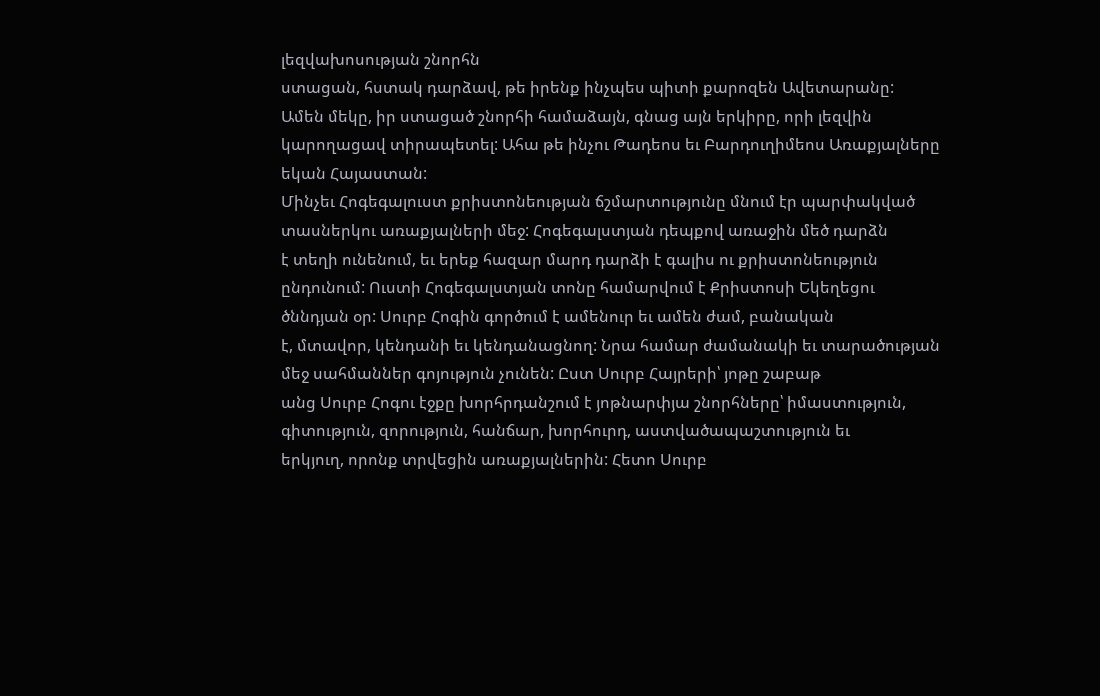լեզվախոսության շնորհն
ստացան, հստակ դարձավ, թե իրենք ինչպես պիտի քարոզեն Ավետարանը:
Ամեն մեկը, իր ստացած շնորհի համաձայն, գնաց այն երկիրը, որի լեզվին
կարողացավ տիրապետել: Ահա թե ինչու Թադեոս եւ Բարդուղիմեոս Առաքյալները
եկան Հայաստան:
Մինչեւ Հոգեգալուստ քրիստոնեության ճշմարտությունը մնում էր պարփակված
տասներկու առաքյալների մեջ: Հոգեգալստյան դեպքով առաջին մեծ դարձն
է տեղի ունենում, եւ երեք հազար մարդ դարձի է գալիս ու քրիստոնեություն
ընդունում: Ուստի Հոգեգալստյան տոնը համարվում է Քրիստոսի Եկեղեցու
ծննդյան օր: Սուրբ Հոգին գործում է ամենուր եւ ամեն ժամ, բանական
է, մտավոր, կենդանի եւ կենդանացնող: Նրա համար ժամանակի եւ տարածության
մեջ սահմաններ գոյություն չունեն: Ըստ Սուրբ Հայրերի՝ յոթը շաբաթ
անց Սուրբ Հոգու էջքը խորհրդանշում է յոթնարփյա շնորհները՝ իմաստություն,
գիտություն, զորություն, հանճար, խորհուրդ, աստվածապաշտություն եւ
երկյուղ, որոնք տրվեցին առաքյալներին: Հետո Սուրբ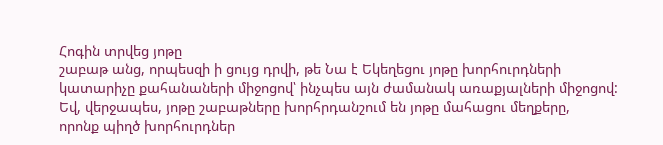Հոգին տրվեց յոթը
շաբաթ անց, որպեսզի ի ցույց դրվի, թե Նա է Եկեղեցու յոթը խորհուրդների
կատարիչը քահանաների միջոցով՝ ինչպես այն ժամանակ առաքյալների միջոցով:
Եվ, վերջապես, յոթը շաբաթները խորհրդանշում են յոթը մահացու մեղքերը,
որոնք պիղծ խորհուրդներ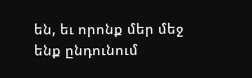են, եւ որոնք մեր մեջ ենք ընդունում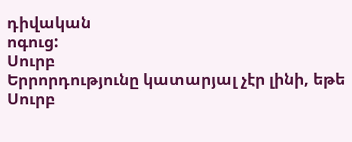դիվական
ոգուց:
Սուրբ
Երրորդությունը կատարյալ չէր լինի, եթե Սուրբ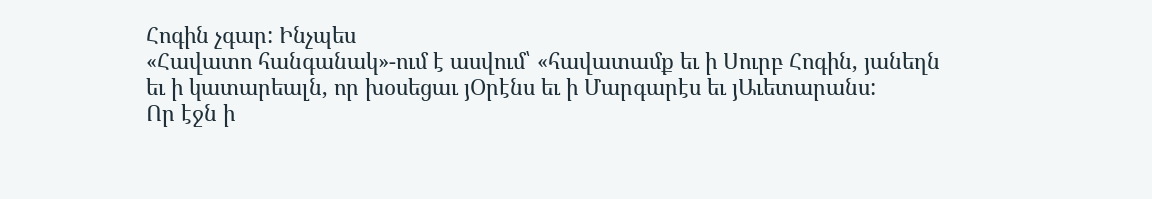Հոգին չգար: Ինչպես
«Հավատո հանգանակ»-ում է ասվում՝ «հավատամք եւ ի Սուրբ Հոգին, յանեղն
եւ ի կատարեալն, որ խօսեցաւ յՕրէնս եւ ի Մարգարէս եւ յԱւետարանս:
Որ էջն ի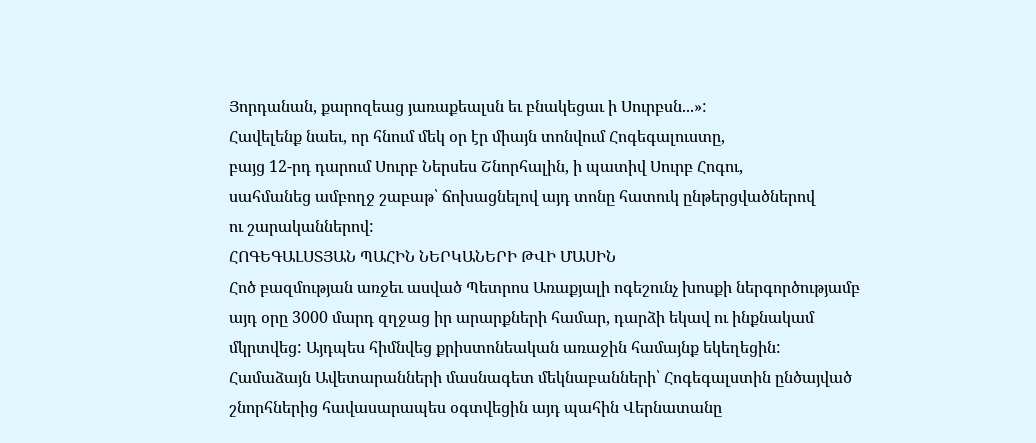Յորդանան, քարոզեաց յառաքեալսն եւ բնակեցաւ ի Սուրբսն...»:
Հավելենք նաեւ, որ հնում մեկ օր էր միայն տոնվում Հոգեգալուստը,
բայց 12-րդ դարում Սուրբ Ներսես Շնորհալին, ի պատիվ Սուրբ Հոգու,
սահմանեց ամբողջ շաբաթ՝ ճոխացնելով այդ տոնը հատուկ ընթերցվածներով
ու շարականներով:
ՀՈԳԵԳԱԼՍՏՅԱՆ ՊԱՀԻՆ ՆԵՐԿԱՆԵՐԻ ԹՎԻ ՄԱՍԻՆ
Հոծ բազմության առջեւ ասված Պետրոս Առաքյալի ոգեշունչ խոսքի ներգործությամբ
այդ օրը 3000 մարդ զղջաց իր արարքների համար, դարձի եկավ ու ինքնակամ
մկրտվեց: Այդպես հիմնվեց քրիստոնեական առաջին համայնք եկեղեցին:
Համաձայն Ավետարանների մասնագետ մեկնաբանների՝ Հոգեգալստին ընծայված
շնորհներից հավասարապես օգտվեցին այդ պահին Վերնատանը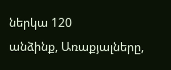ներկա 120
անձինք, Առաքյալները,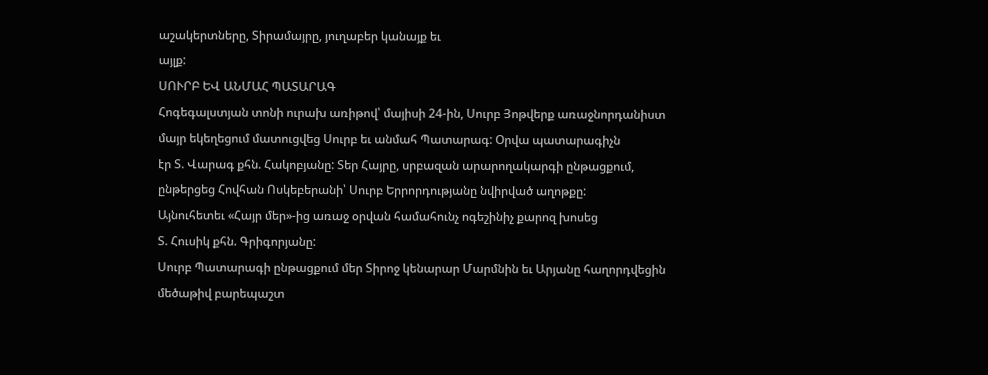աշակերտները, Տիրամայրը, յուղաբեր կանայք եւ
այլք:
ՍՈՒՐԲ ԵՎ ԱՆՄԱՀ ՊԱՏԱՐԱԳ
Հոգեգալստյան տոնի ուրախ առիթով՝ մայիսի 24-ին, Սուրբ Յոթվերք առաջնորդանիստ
մայր եկեղեցում մատուցվեց Սուրբ եւ անմահ Պատարագ: Օրվա պատարագիչն
էր Տ. Վարագ քհն. Հակոբյանը: Տեր Հայրը, սրբազան արարողակարգի ընթացքում,
ընթերցեց Հովհան Ոսկեբերանի՝ Սուրբ Երրորդությանը նվիրված աղոթքը:
Այնուհետեւ «Հայր մեր»-ից առաջ օրվան համահունչ ոգեշինիչ քարոզ խոսեց
Տ. Հուսիկ քհն. Գրիգորյանը:
Սուրբ Պատարագի ընթացքում մեր Տիրոջ կենարար Մարմնին եւ Արյանը հաղորդվեցին
մեծաթիվ բարեպաշտ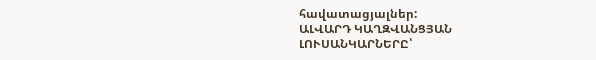հավատացյալներ:
ԱԼՎԱՐԴ ԿԱՂԶՎԱՆՑՅԱՆ
ԼՈՒՍԱՆԿԱՐՆԵՐԸ՝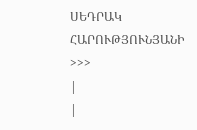ՍԵԴՐԱԿ ՀԱՐՈՒԹՅՈՒՆՅԱՆԻ
>>>
|
|